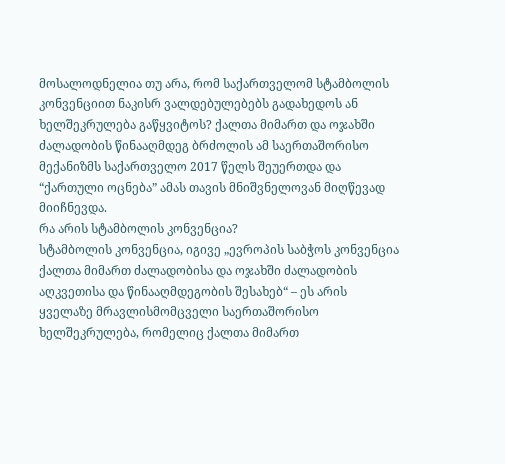მოსალოდნელია თუ არა, რომ საქართველომ სტამბოლის კონვენციით ნაკისრ ვალდებულებებს გადახედოს ან ხელშეკრულება გაწყვიტოს? ქალთა მიმართ და ოჯახში ძალადობის წინააღმდეგ ბრძოლის ამ საერთაშორისო მექანიზმს საქართველო 2017 წელს შეუერთდა და “ქართული ოცნება” ამას თავის მნიშვნელოვან მიღწევად მიიჩნევდა.
რა არის სტამბოლის კონვენცია?
სტამბოლის კონვენცია, იგივე „ევროპის საბჭოს კონვენცია ქალთა მიმართ ძალადობისა და ოჯახში ძალადობის აღკვეთისა და წინააღმდეგობის შესახებ“ – ეს არის ყველაზე მრავლისმომცველი საერთაშორისო ხელშეკრულება, რომელიც ქალთა მიმართ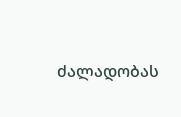ძალადობას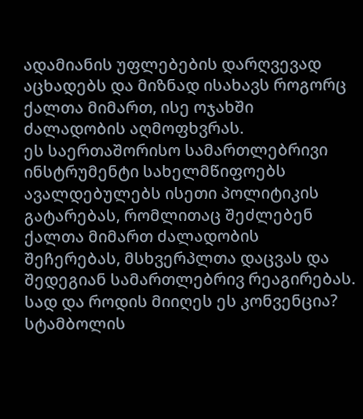ადამიანის უფლებების დარღვევად აცხადებს და მიზნად ისახავს როგორც ქალთა მიმართ, ისე ოჯახში ძალადობის აღმოფხვრას.
ეს საერთაშორისო სამართლებრივი ინსტრუმენტი სახელმწიფოებს ავალდებულებს ისეთი პოლიტიკის გატარებას, რომლითაც შეძლებენ ქალთა მიმართ ძალადობის შეჩერებას, მსხვერპლთა დაცვას და შედეგიან სამართლებრივ რეაგირებას.
სად და როდის მიიღეს ეს კონვენცია?
სტამბოლის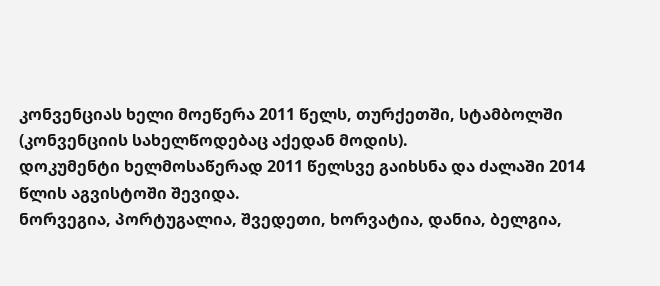კონვენციას ხელი მოეწერა 2011 წელს, თურქეთში, სტამბოლში (კონვენციის სახელწოდებაც აქედან მოდის).
დოკუმენტი ხელმოსაწერად 2011 წელსვე გაიხსნა და ძალაში 2014 წლის აგვისტოში შევიდა.
ნორვეგია, პორტუგალია, შვედეთი, ხორვატია, დანია, ბელგია,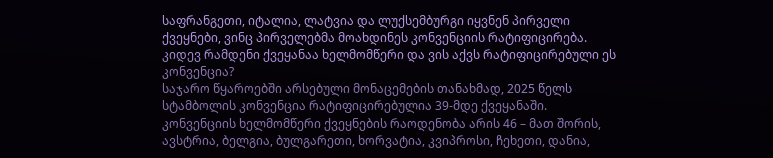საფრანგეთი, იტალია, ლატვია და ლუქსემბურგი იყვნენ პირველი ქვეყნები, ვინც პირველებმა მოახდინეს კონვენციის რატიფიცირება.
კიდევ რამდენი ქვეყანაა ხელმომწერი და ვის აქვს რატიფიცირებული ეს კონვენცია?
საჯარო წყაროებში არსებული მონაცემების თანახმად, 2025 წელს სტამბოლის კონვენცია რატიფიცირებულია 39-მდე ქვეყანაში.
კონვენციის ხელმომწერი ქვეყნების რაოდენობა არის 46 – მათ შორის, ავსტრია, ბელგია, ბულგარეთი, ხორვატია, კვიპროსი, ჩეხეთი, დანია,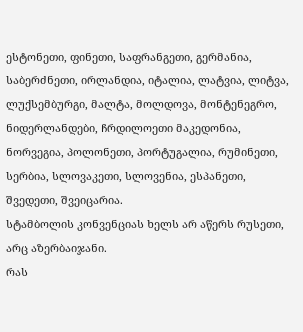ესტონეთი, ფინეთი, საფრანგეთი, გერმანია, საბერძნეთი, ირლანდია, იტალია, ლატვია, ლიტვა, ლუქსემბურგი, მალტა, მოლდოვა, მონტენეგრო, ნიდერლანდები, ჩრდილოეთი მაკედონია, ნორვეგია, პოლონეთი, პორტუგალია, რუმინეთი, სერბია, სლოვაკეთი, სლოვენია, ესპანეთი, შვედეთი, შვეიცარია.
სტამბოლის კონვენციას ხელს არ აწერს რუსეთი, არც აზერბაიჯანი.
რას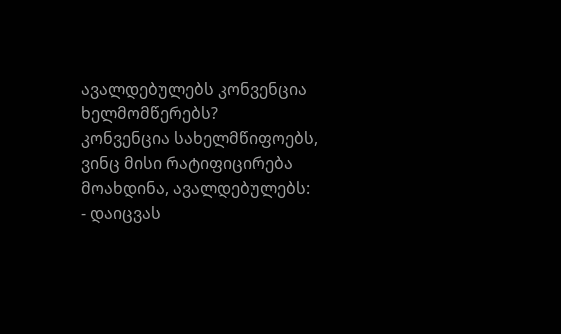ავალდებულებს კონვენცია ხელმომწერებს?
კონვენცია სახელმწიფოებს, ვინც მისი რატიფიცირება მოახდინა, ავალდებულებს:
- დაიცვას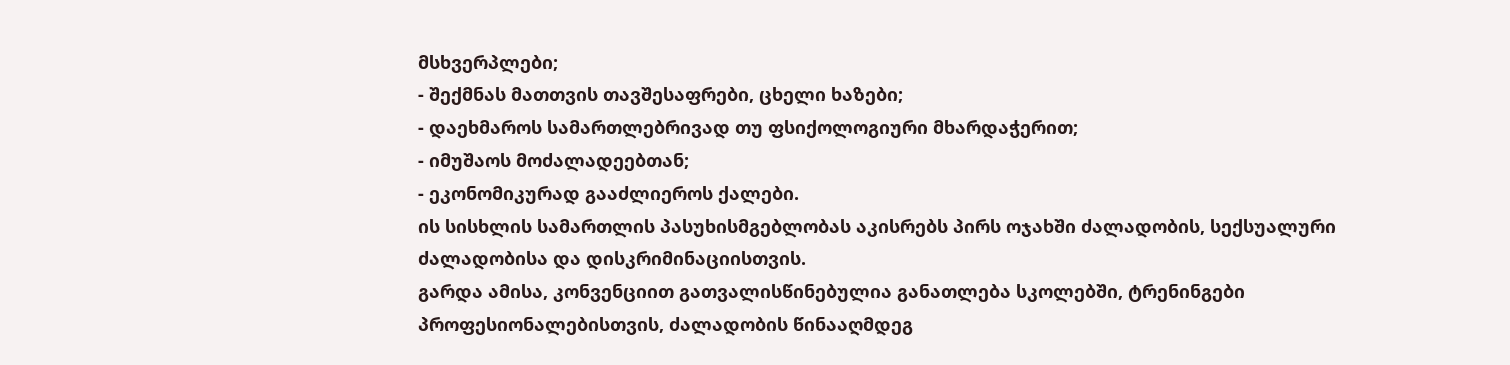მსხვერპლები;
- შექმნას მათთვის თავშესაფრები, ცხელი ხაზები;
- დაეხმაროს სამართლებრივად თუ ფსიქოლოგიური მხარდაჭერით;
- იმუშაოს მოძალადეებთან;
- ეკონომიკურად გააძლიეროს ქალები.
ის სისხლის სამართლის პასუხისმგებლობას აკისრებს პირს ოჯახში ძალადობის, სექსუალური ძალადობისა და დისკრიმინაციისთვის.
გარდა ამისა, კონვენციით გათვალისწინებულია განათლება სკოლებში, ტრენინგები პროფესიონალებისთვის, ძალადობის წინააღმდეგ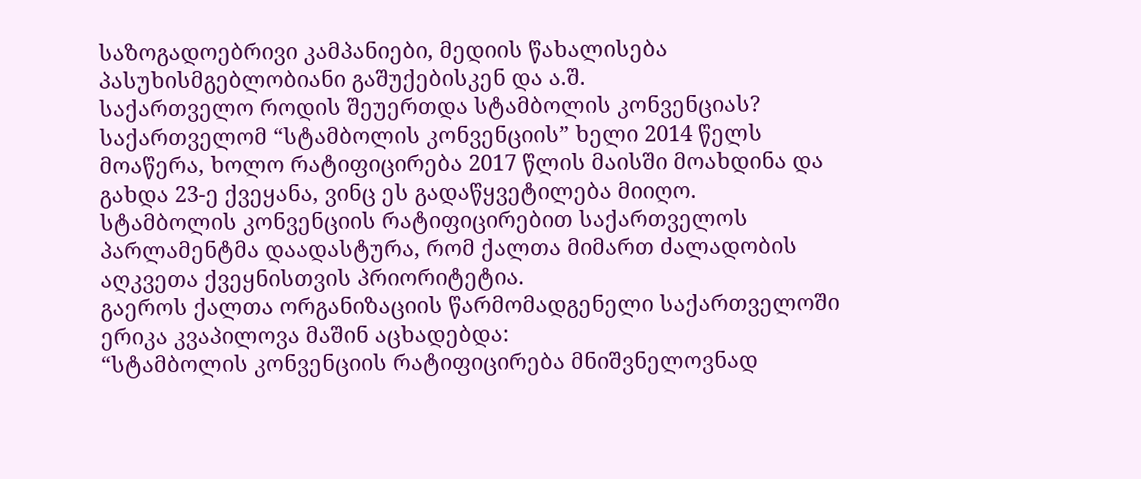საზოგადოებრივი კამპანიები, მედიის წახალისება პასუხისმგებლობიანი გაშუქებისკენ და ა.შ.
საქართველო როდის შეუერთდა სტამბოლის კონვენციას?
საქართველომ “სტამბოლის კონვენციის” ხელი 2014 წელს მოაწერა, ხოლო რატიფიცირება 2017 წლის მაისში მოახდინა და გახდა 23-ე ქვეყანა, ვინც ეს გადაწყვეტილება მიიღო.
სტამბოლის კონვენციის რატიფიცირებით საქართველოს პარლამენტმა დაადასტურა, რომ ქალთა მიმართ ძალადობის აღკვეთა ქვეყნისთვის პრიორიტეტია.
გაეროს ქალთა ორგანიზაციის წარმომადგენელი საქართველოში ერიკა კვაპილოვა მაშინ აცხადებდა:
“სტამბოლის კონვენციის რატიფიცირება მნიშვნელოვნად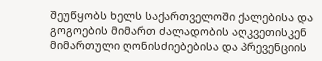შეუწყობს ხელს საქართველოში ქალებისა და გოგოების მიმართ ძალადობის აღკვეთისკენ მიმართული ღონისძიებებისა და პრევენციის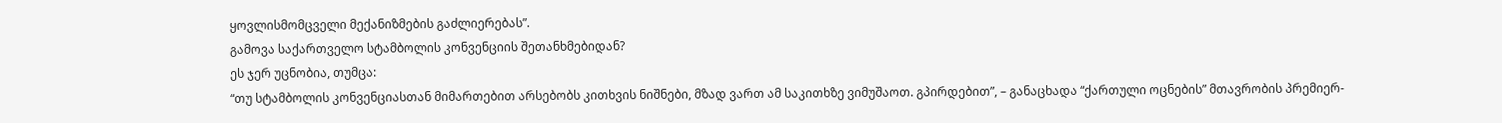ყოვლისმომცველი მექანიზმების გაძლიერებას”.
გამოვა საქართველო სტამბოლის კონვენციის შეთანხმებიდან?
ეს ჯერ უცნობია, თუმცა:
“თუ სტამბოლის კონვენციასთან მიმართებით არსებობს კითხვის ნიშნები, მზად ვართ ამ საკითხზე ვიმუშაოთ. გპირდებით”, – განაცხადა “ქართული ოცნების” მთავრობის პრემიერ-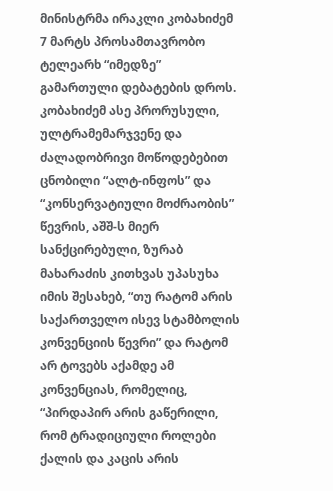მინისტრმა ირაკლი კობახიძემ 7 მარტს პროსამთავრობო ტელეარხ “იმედზე” გამართული დებატების დროს.
კობახიძემ ასე პრორუსული, ულტრამემარჯვენე და ძალადობრივი მოწოდებებით ცნობილი “ალტ-ინფოს” და “კონსერვატიული მოძრაობის” წევრის, აშშ-ს მიერ სანქცირებული, ზურაბ მახარაძის კითხვას უპასუხა იმის შესახებ, “თუ რატომ არის საქართველო ისევ სტამბოლის კონვენციის წევრი” და რატომ არ ტოვებს აქამდე ამ კონვენციას, რომელიც, “პირდაპირ არის გაწერილი, რომ ტრადიციული როლები ქალის და კაცის არის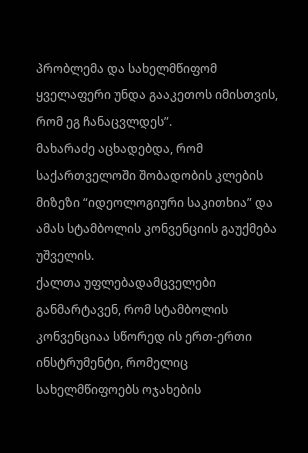პრობლემა და სახელმწიფომ ყველაფერი უნდა გააკეთოს იმისთვის, რომ ეგ ჩანაცვლდეს”.
მახარაძე აცხადებდა, რომ საქართველოში შობადობის კლების მიზეზი “იდეოლოგიური საკითხია” და ამას სტამბოლის კონვენციის გაუქმება უშველის.
ქალთა უფლებადამცველები განმარტავენ, რომ სტამბოლის კონვენციაა სწორედ ის ერთ-ერთი ინსტრუმენტი, რომელიც სახელმწიფოებს ოჯახების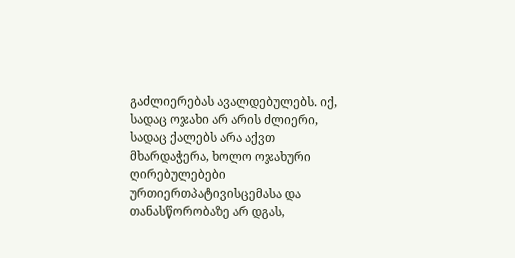გაძლიერებას ავალდებულებს. იქ, სადაც ოჯახი არ არის ძლიერი, სადაც ქალებს არა აქვთ მხარდაჭერა, ხოლო ოჯახური ღირებულებები ურთიერთპატივისცემასა და თანასწორობაზე არ დგას,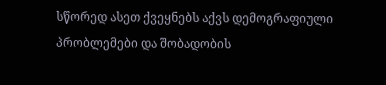სწორედ ასეთ ქვეყნებს აქვს დემოგრაფიული პრობლემები და შობადობის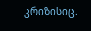კრიზისიც.